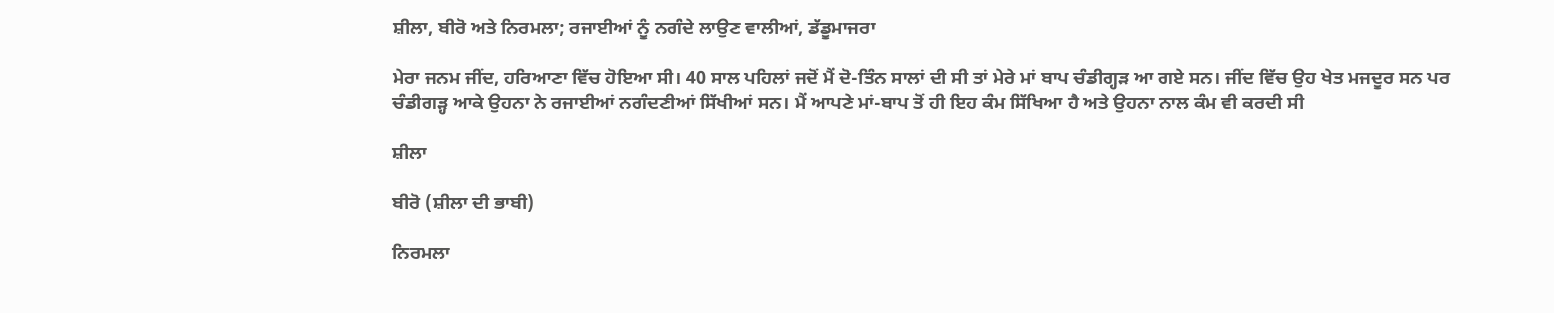ਸ਼ੀਲਾ, ਬੀਰੋ ਅਤੇ ਨਿਰਮਲਾ; ਰਜਾਈਆਂ ਨੂੰ ਨਗੰਦੇ ਲਾਉਣ ਵਾਲੀਆਂ, ਡੱਡੂਮਾਜਰਾ

ਮੇਰਾ ਜਨਮ ਜੀਂਦ, ਹਰਿਆਣਾ ਵਿੱਚ ਹੋਇਆ ਸੀ। 40 ਸਾਲ ਪਹਿਲਾਂ ਜਦੋਂ ਮੈਂ ਦੋ-ਤਿੰਨ ਸਾਲਾਂ ਦੀ ਸੀ ਤਾਂ ਮੇਰੇ ਮਾਂ ਬਾਪ ਚੰਡੀਗ੍ਹੜ ਆ ਗਏ ਸਨ। ਜੀਂਦ ਵਿੱਚ ਉਹ ਖੇਤ ਮਜਦੂਰ ਸਨ ਪਰ ਚੰਡੀਗੜ੍ਹ ਆਕੇ ਉਹਨਾ ਨੇ ਰਜਾਈਆਂ ਨਗੰਦਣੀਆਂ ਸਿੱਖੀਆਂ ਸਨ। ਮੈਂ ਆਪਣੇ ਮਾਂ-ਬਾਪ ਤੋਂ ਹੀ ਇਹ ਕੰਮ ਸਿੱਖਿਆ ਹੈ ਅਤੇ ਉਹਨਾ ਨਾਲ ਕੰਮ ਵੀ ਕਰਦੀ ਸੀ

ਸ਼ੀਲਾ

ਬੀਰੋ (ਸ਼ੀਲਾ ਦੀ ਭਾਬੀ)

ਨਿਰਮਲਾ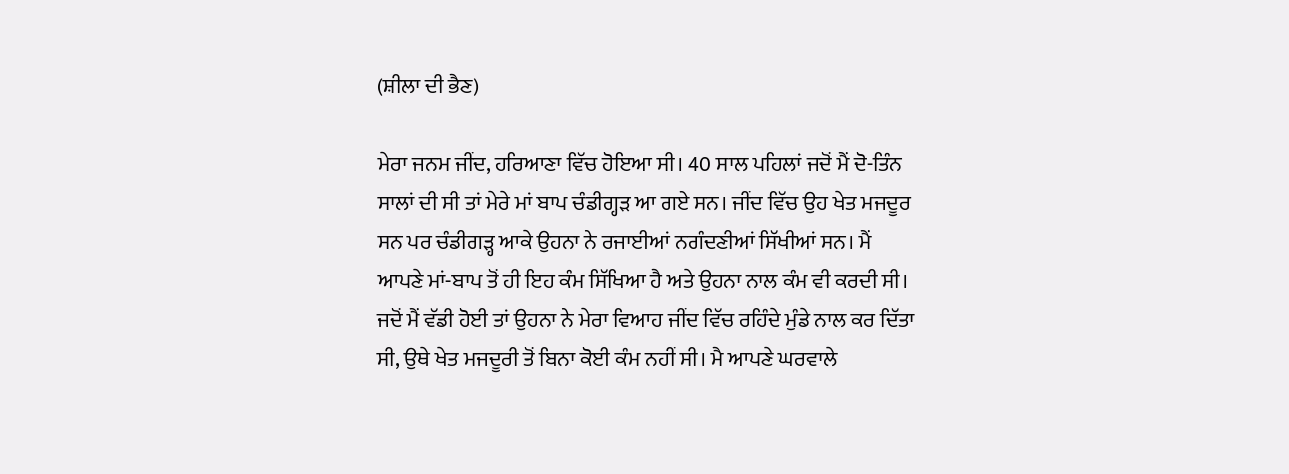(ਸ਼ੀਲਾ ਦੀ ਭੈਣ)

ਮੇਰਾ ਜਨਮ ਜੀਂਦ, ਹਰਿਆਣਾ ਵਿੱਚ ਹੋਇਆ ਸੀ। 40 ਸਾਲ ਪਹਿਲਾਂ ਜਦੋਂ ਮੈਂ ਦੋ-ਤਿੰਨ ਸਾਲਾਂ ਦੀ ਸੀ ਤਾਂ ਮੇਰੇ ਮਾਂ ਬਾਪ ਚੰਡੀਗ੍ਹੜ ਆ ਗਏ ਸਨ। ਜੀਂਦ ਵਿੱਚ ਉਹ ਖੇਤ ਮਜਦੂਰ ਸਨ ਪਰ ਚੰਡੀਗੜ੍ਹ ਆਕੇ ਉਹਨਾ ਨੇ ਰਜਾਈਆਂ ਨਗੰਦਣੀਆਂ ਸਿੱਖੀਆਂ ਸਨ। ਮੈਂ ਆਪਣੇ ਮਾਂ-ਬਾਪ ਤੋਂ ਹੀ ਇਹ ਕੰਮ ਸਿੱਖਿਆ ਹੈ ਅਤੇ ਉਹਨਾ ਨਾਲ ਕੰਮ ਵੀ ਕਰਦੀ ਸੀ। ਜਦੋਂ ਮੈਂ ਵੱਡੀ ਹੋਈ ਤਾਂ ਉਹਨਾ ਨੇ ਮੇਰਾ ਵਿਆਹ ਜੀਂਦ ਵਿੱਚ ਰਹਿੰਦੇ ਮੁੰਡੇ ਨਾਲ ਕਰ ਦਿੱਤਾ ਸੀ, ਉਥੇ ਖੇਤ ਮਜਦੂਰੀ ਤੋਂ ਬਿਨਾ ਕੋਈ ਕੰਮ ਨਹੀਂ ਸੀ। ਮੈ ਆਪਣੇ ਘਰਵਾਲੇ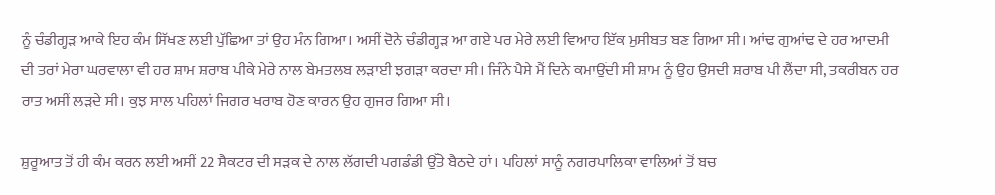ਨੂੰ ਚੰਡੀਗ੍ਹੜ ਆਕੇ ਇਹ ਕੰਮ ਸਿੱਖਣ ਲਈ ਪੁੱਛਿਆ ਤਾਂ ਉਹ ਮੰਨ ਗਿਆ। ਅਸੀਂ ਦੋਨੇ ਚੰਡੀਗ੍ਹੜ ਆ ਗਏ ਪਰ ਮੇਰੇ ਲਈ ਵਿਆਹ ਇੱਕ ਮੁਸੀਬਤ ਬਣ ਗਿਆ ਸੀ। ਆਂਢ ਗੁਆਂਢ ਦੇ ਹਰ ਆਦਮੀ ਦੀ ਤਰਾਂ ਮੇਰਾ ਘਰਵਾਲਾ ਵੀ ਹਰ ਸ਼ਾਮ ਸ਼ਰਾਬ ਪੀਕੇ ਮੇਰੇ ਨਾਲ ਬੇਮਤਲਬ ਲੜਾਈ ਝਗੜਾ ਕਰਦਾ ਸੀ। ਜਿੰਨੇ ਪੈਸੇ ਮੈਂ ਦਿਨੇ ਕਮਾਉਂਦੀ ਸੀ ਸ਼ਾਮ ਨੂੰ ਉਹ ਉਸਦੀ ਸ਼ਰਾਬ ਪੀ ਲੈਂਦਾ ਸੀ, ਤਕਰੀਬਨ ਹਰ ਰਾਤ ਅਸੀਂ ਲੜਦੇ ਸੀ। ਕੁਝ ਸਾਲ ਪਹਿਲਾਂ ਜਿਗਰ ਖਰਾਬ ਹੋਣ ਕਾਰਨ ਉਹ ਗੁਜਰ ਗਿਆ ਸੀ।

ਸ਼ੁਰੂਆਤ ਤੋਂ ਹੀ ਕੰਮ ਕਰਨ ਲਈ ਅਸੀਂ 22 ਸੈਕਟਰ ਦੀ ਸੜਕ ਦੇ ਨਾਲ ਲੱਗਦੀ ਪਗਡੰਡੀ ਉੱਤੇ ਬੈਠਦੇ ਹਾਂ। ਪਹਿਲਾਂ ਸਾਨੂੰ ਨਗਰਪਾਲਿਕਾ ਵਾਲਿਆਂ ਤੋਂ ਬਚ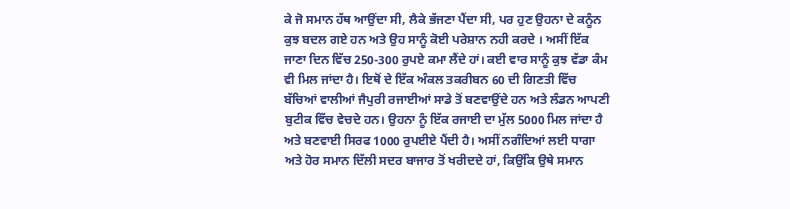ਕੇ ਜੋ ਸਮਾਨ ਹੱਥ ਆਉਂਦਾ ਸੀ, ਲੈਕੇ ਭੱਜਣਾ ਪੈਂਦਾ ਸੀ, ਪਰ ਹੁਣ ਉਹਨਾ ਦੇ ਕਨੂੰਨ ਕੁਝ ਬਦਲ ਗਏ ਹਨ ਅਤੇ ਉਹ ਸਾਨੂੰ ਕੋਈ ਪਰੇਸ਼ਾਨ ਨਹੀ ਕਰਦੇ । ਅਸੀਂ ਇੱਕ ਜਾਣਾ ਦਿਨ ਵਿੱਚ 250-300 ਰੁਪਏ ਕਮਾ ਲੈਂਦੇ ਹਾਂ। ਕਈ ਵਾਰ ਸਾਨੂੰ ਕੁਝ ਵੱਡਾ ਕੰਮ ਵੀ ਮਿਲ ਜਾਂਦਾ ਹੈ। ਇਥੋਂ ਦੇ ਇੱਕ ਅੰਕਲ ਤਕਰੀਬਨ 60 ਦੀ ਗਿਣਤੀ ਵਿੱਚ ਬੱਚਿਆਂ ਵਾਲੀਆਂ ਜੈਪੁਰੀ ਰਜਾਈਆਂ ਸਾਡੇ ਤੋਂ ਬਣਵਾਉਂਦੇ ਹਨ ਅਤੇ ਲੰਡਨ ਆਪਣੀ ਬੁਟੀਕ ਵਿੱਚ ਵੇਚਦੇ ਹਨ। ਉਹਨਾ ਨੂੰ ਇੱਕ ਰਜਾਈ ਦਾ ਮੁੱਲ 5000 ਮਿਲ ਜਾਂਦਾ ਹੈ ਅਤੇ ਬਣਵਾਈ ਸਿਰਫ 1000 ਰੁਪਈਏ ਪੈਂਦੀ ਹੈ। ਅਸੀਂ ਨਗੰਦਿਆਂ ਲਈ ਧਾਗਾ ਅਤੇ ਹੋਰ ਸਮਾਨ ਦਿੱਲੀ ਸਦਰ ਬਾਜਾਰ ਤੋਂ ਖਰੀਦਦੇ ਹਾਂ, ਕਿਉਂਕਿ ਉਥੇ ਸਮਾਨ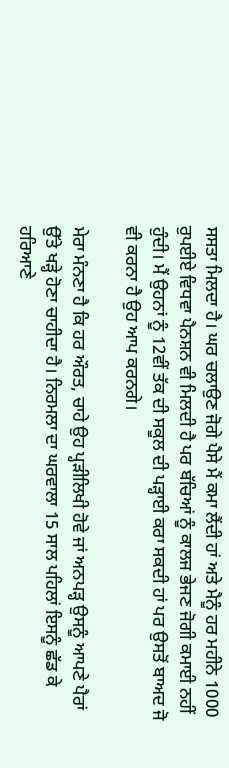ਸਸਤਾ ਮਿਲਦਾ ਹੈ। ਘਰ ਚਲਾਉਣ ਜੋਗੇ ਪੈਸੇ ਮੈਂ ਕਮਾ ਲੈਂਦੀ ਹਾਂ ਅਤੇ ਮੈਨੂੰ ਹਰ ਮਹੀਨੇ 1000 ਰੁਪਈਏ ਵਿਧਵਾ ਪੈਨਸ਼ਨ ਵੀ ਮਿਲਦੀ ਹੈ ਪਰ ਬੱਚਿਆਂ ਨੂੰ ਕਾਲਜ ਭੇਜਣ ਜੋਗੀ ਕਮਾਈ ਨਹੀਂ ਹੁੰਦੀ। ਮੈਂ ਉਹਨਾਂ ਨੂੰ 12ਵੀਂ ਤੱਕ ਦੀ ਸਕੂਲ ਦੀ ਪੜ੍ਹਾਈ ਕਰਾ ਸਕਦੀ ਹਾਂ ਪਰ ਉਸਤੋਂ ਬਾਅਦ ਜੋ ਵੀ ਕਰਨਾ ਹੈ ਉਹ ਆਪ ਕਰਨਗੇ।

ਮੇਰਾ ਮੰਨਣਾ ਹੈ ਕਿ ਹਰ ਔਰਤ, ਚਾਹੇ ਉਹ ਪ੍ਹੜੀਲਿਖੀ ਹੋਵੇ ਜਾਂ ਅਨਪੜ੍ਹ ਉਸਨੂੰ ਆਪਣੇ ਪੈਰਾਂ ਉੱਤੇ ਖੜ੍ਹੇ ਹੋਣਾ ਚਾਹੀਦਾ ਹੈ। ਨਿਰਮਲਾ ਦਾ ਘਰਵਾਲਾ 15 ਸਾਲ ਪਹਿਲਾਂ ਇਸਨੂੰ ਛੱਡ ਕੇ ਹਰਿਆਣੇ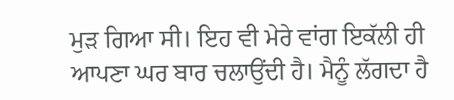ਮੁੜ ਗਿਆ ਸੀ। ਇਹ ਵੀ ਮੇਰੇ ਵਾਂਗ ਇਕੱਲੀ ਹੀ ਆਪਣਾ ਘਰ ਬਾਰ ਚਲਾਉਂਦੀ ਹੈ। ਮੈਨੂੰ ਲੱਗਦਾ ਹੈ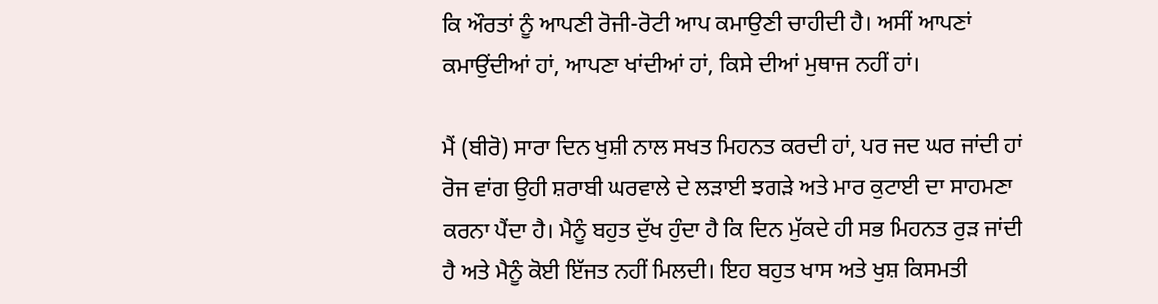ਕਿ ਔਰਤਾਂ ਨੂੰ ਆਪਣੀ ਰੋਜੀ-ਰੋਟੀ ਆਪ ਕਮਾਉਣੀ ਚਾਹੀਦੀ ਹੈ। ਅਸੀਂ ਆਪਣਾਂ ਕਮਾਉਂਦੀਆਂ ਹਾਂ, ਆਪਣਾ ਖਾਂਦੀਆਂ ਹਾਂ, ਕਿਸੇ ਦੀਆਂ ਮੁਥਾਜ ਨਹੀਂ ਹਾਂ।

ਮੈਂ (ਬੀਰੋ) ਸਾਰਾ ਦਿਨ ਖੁਸ਼ੀ ਨਾਲ ਸਖਤ ਮਿਹਨਤ ਕਰਦੀ ਹਾਂ, ਪਰ ਜਦ ਘਰ ਜਾਂਦੀ ਹਾਂ ਰੋਜ ਵਾਂਗ ਉਹੀ ਸ਼ਰਾਬੀ ਘਰਵਾਲੇ ਦੇ ਲੜਾਈ ਝਗੜੇ ਅਤੇ ਮਾਰ ਕੁਟਾਈ ਦਾ ਸਾਹਮਣਾ ਕਰਨਾ ਪੈਂਦਾ ਹੈ। ਮੈਨੂੰ ਬਹੁਤ ਦੁੱਖ ਹੁੰਦਾ ਹੈ ਕਿ ਦਿਨ ਮੁੱਕਦੇ ਹੀ ਸਭ ਮਿਹਨਤ ਰੁੜ ਜਾਂਦੀ ਹੈ ਅਤੇ ਮੈਨੂੰ ਕੋਈ ਇੱਜਤ ਨਹੀਂ ਮਿਲਦੀ। ਇਹ ਬਹੁਤ ਖਾਸ ਅਤੇ ਖੁਸ਼ ਕਿਸਮਤੀ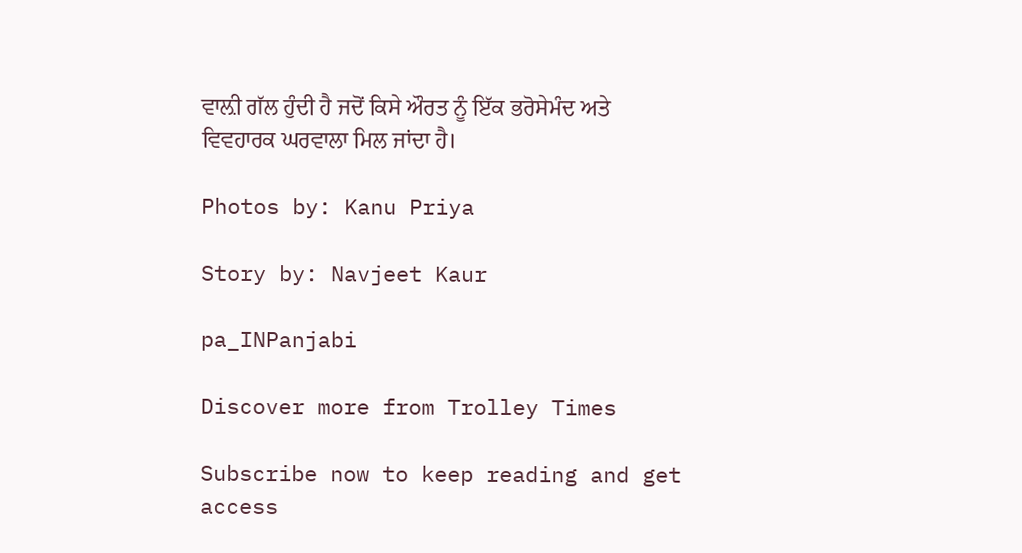ਵਾਲ਼ੀ ਗੱਲ ਹੁੰਦੀ ਹੈ ਜਦੋਂ ਕਿਸੇ ਔਰਤ ਨੂੰ ਇੱਕ ਭਰੋਸੇਮੰਦ ਅਤੇ ਵਿਵਹਾਰਕ ਘਰਵਾਲਾ ਮਿਲ ਜਾਂਦਾ ਹੈ।

Photos by: Kanu Priya

Story by: Navjeet Kaur

pa_INPanjabi

Discover more from Trolley Times

Subscribe now to keep reading and get access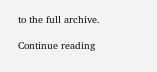to the full archive.

Continue reading